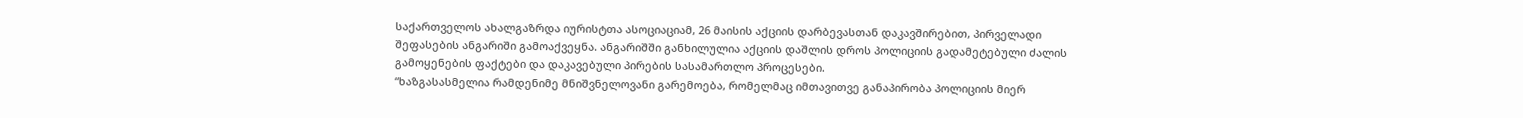საქართველოს ახალგაზრდა იურისტთა ასოციაციამ, 26 მაისის აქციის დარბევასთან დაკავშირებით, პირველადი შეფასების ანგარიში გამოაქვეყნა. ანგარიშში განხილულია აქციის დაშლის დროს პოლიციის გადამეტებული ძალის გამოყენების ფაქტები და დაკავებული პირების სასამართლო პროცესები.
“ხაზგასასმელია რამდენიმე მნიშვნელოვანი გარემოება, რომელმაც იმთავითვე განაპირობა პოლიციის მიერ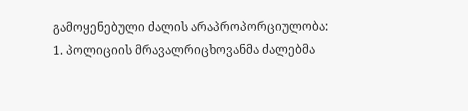გამოყენებული ძალის არაპროპორციულობა: 1. პოლიციის მრავალრიცხოვანმა ძალებმა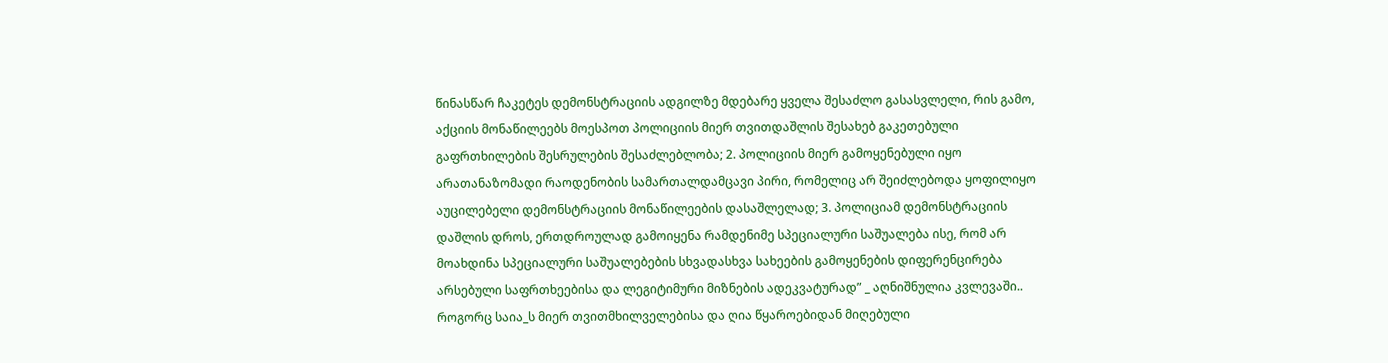წინასწარ ჩაკეტეს დემონსტრაციის ადგილზე მდებარე ყველა შესაძლო გასასვლელი, რის გამო, აქციის მონაწილეებს მოესპოთ პოლიციის მიერ თვითდაშლის შესახებ გაკეთებული გაფრთხილების შესრულების შესაძლებლობა; 2. პოლიციის მიერ გამოყენებული იყო არათანაზომადი რაოდენობის სამართალდამცავი პირი, რომელიც არ შეიძლებოდა ყოფილიყო აუცილებელი დემონსტრაციის მონაწილეების დასაშლელად; 3. პოლიციამ დემონსტრაციის დაშლის დროს, ერთდროულად გამოიყენა რამდენიმე სპეციალური საშუალება ისე, რომ არ მოახდინა სპეციალური საშუალებების სხვადასხვა სახეების გამოყენების დიფერენცირება არსებული საფრთხეებისა და ლეგიტიმური მიზნების ადეკვატურად” _ აღნიშნულია კვლევაში..
როგორც საია_ს მიერ თვითმხილველებისა და ღია წყაროებიდან მიღებული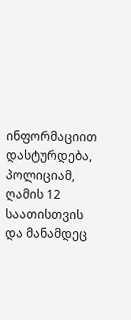ინფორმაციით დასტურდება, პოლიციამ, ღამის 12 საათისთვის და მანამდეც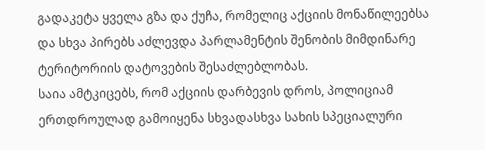გადაკეტა ყველა გზა და ქუჩა, რომელიც აქციის მონაწილეებსა და სხვა პირებს აძლევდა პარლამენტის შენობის მიმდინარე ტერიტორიის დატოვების შესაძლებლობას.
საია ამტკიცებს, რომ აქციის დარბევის დროს, პოლიციამ ერთდროულად გამოიყენა სხვადასხვა სახის სპეციალური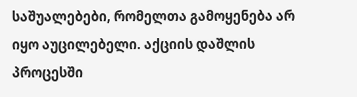საშუალებები, რომელთა გამოყენება არ იყო აუცილებელი. აქციის დაშლის პროცესში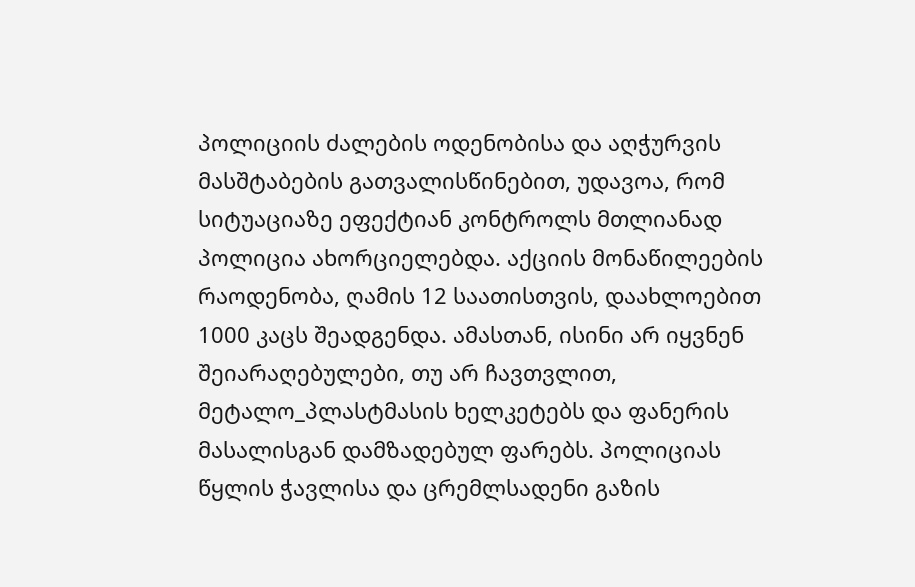პოლიციის ძალების ოდენობისა და აღჭურვის მასშტაბების გათვალისწინებით, უდავოა, რომ სიტუაციაზე ეფექტიან კონტროლს მთლიანად პოლიცია ახორციელებდა. აქციის მონაწილეების რაოდენობა, ღამის 12 საათისთვის, დაახლოებით 1000 კაცს შეადგენდა. ამასთან, ისინი არ იყვნენ შეიარაღებულები, თუ არ ჩავთვლით, მეტალო_პლასტმასის ხელკეტებს და ფანერის მასალისგან დამზადებულ ფარებს. პოლიციას წყლის ჭავლისა და ცრემლსადენი გაზის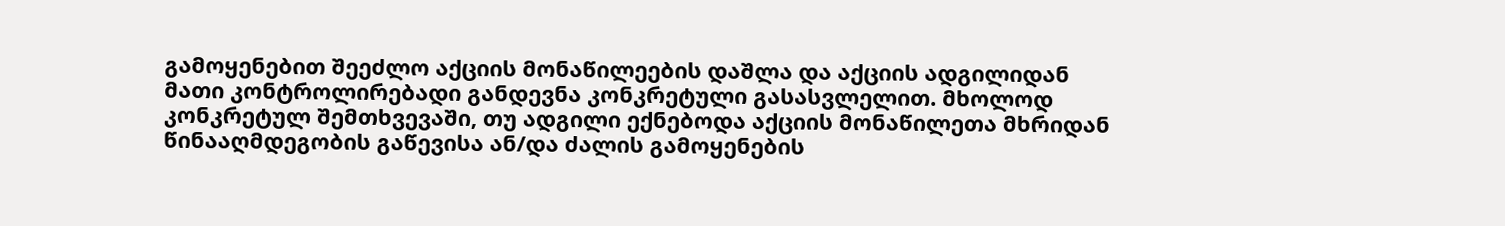გამოყენებით შეეძლო აქციის მონაწილეების დაშლა და აქციის ადგილიდან მათი კონტროლირებადი განდევნა კონკრეტული გასასვლელით. მხოლოდ კონკრეტულ შემთხვევაში, თუ ადგილი ექნებოდა აქციის მონაწილეთა მხრიდან წინააღმდეგობის გაწევისა ან/და ძალის გამოყენების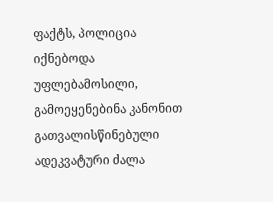ფაქტს, პოლიცია იქნებოდა უფლებამოსილი, გამოეყენებინა კანონით გათვალისწინებული ადეკვატური ძალა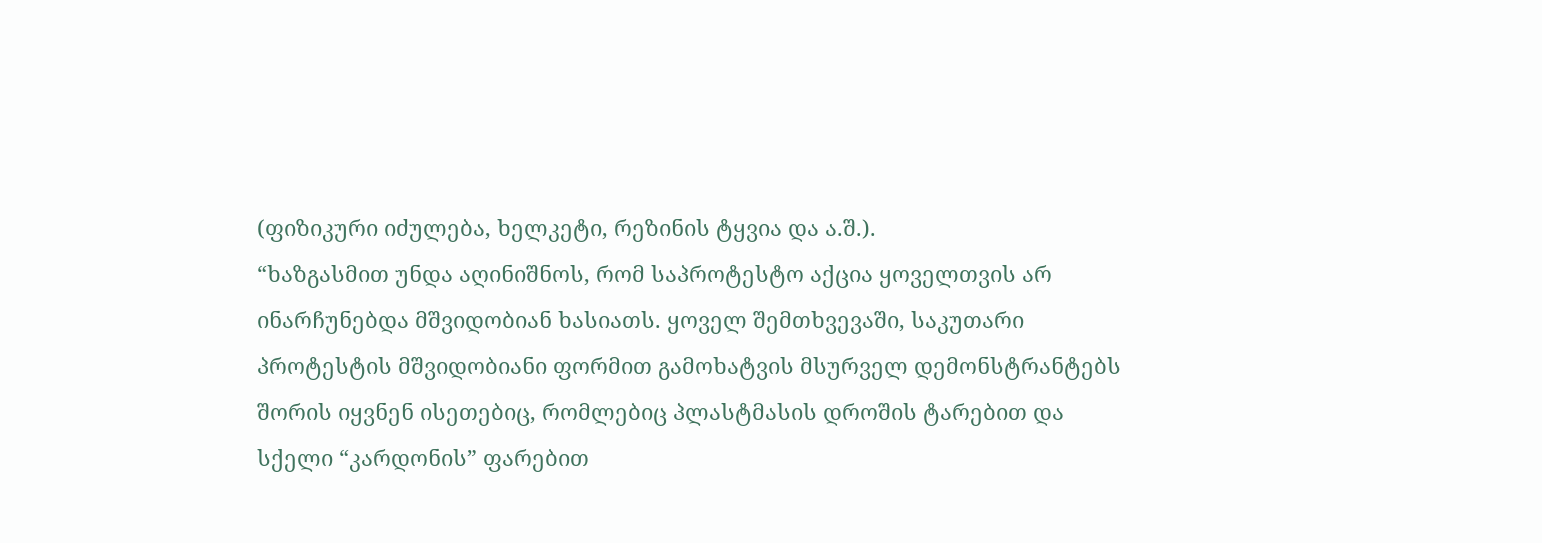(ფიზიკური იძულება, ხელკეტი, რეზინის ტყვია და ა.შ.).
“ხაზგასმით უნდა აღინიშნოს, რომ საპროტესტო აქცია ყოველთვის არ ინარჩუნებდა მშვიდობიან ხასიათს. ყოველ შემთხვევაში, საკუთარი პროტესტის მშვიდობიანი ფორმით გამოხატვის მსურველ დემონსტრანტებს შორის იყვნენ ისეთებიც, რომლებიც პლასტმასის დროშის ტარებით და სქელი “კარდონის” ფარებით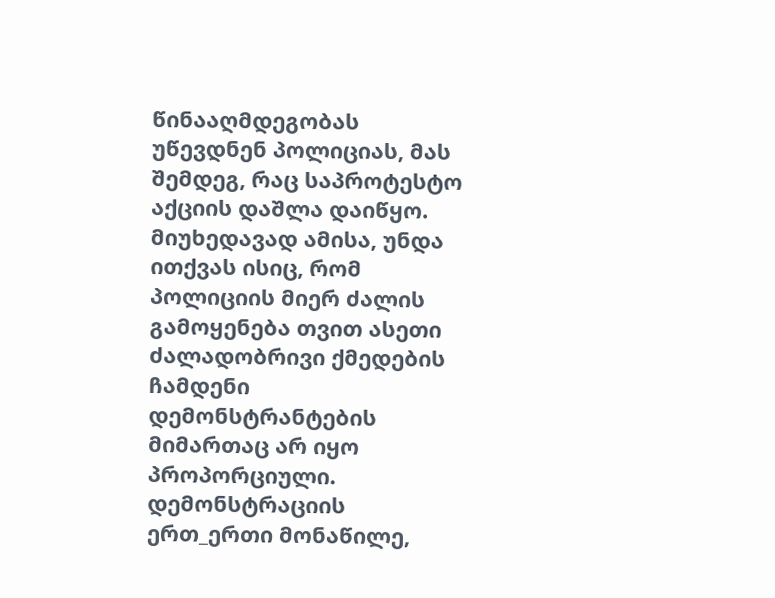წინააღმდეგობას უწევდნენ პოლიციას, მას შემდეგ, რაც საპროტესტო აქციის დაშლა დაიწყო. მიუხედავად ამისა, უნდა ითქვას ისიც, რომ პოლიციის მიერ ძალის გამოყენება თვით ასეთი ძალადობრივი ქმედების ჩამდენი დემონსტრანტების მიმართაც არ იყო პროპორციული. დემონსტრაციის ერთ_ერთი მონაწილე,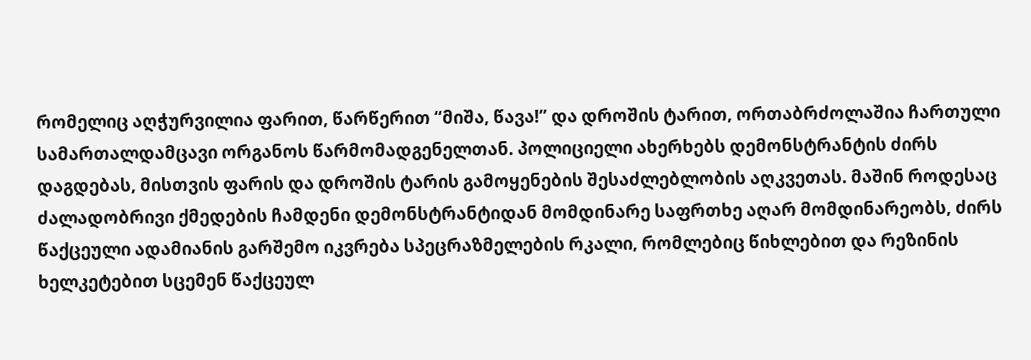რომელიც აღჭურვილია ფარით, წარწერით “მიშა, წავა!” და დროშის ტარით, ორთაბრძოლაშია ჩართული სამართალდამცავი ორგანოს წარმომადგენელთან. პოლიციელი ახერხებს დემონსტრანტის ძირს დაგდებას, მისთვის ფარის და დროშის ტარის გამოყენების შესაძლებლობის აღკვეთას. მაშინ როდესაც ძალადობრივი ქმედების ჩამდენი დემონსტრანტიდან მომდინარე საფრთხე აღარ მომდინარეობს, ძირს წაქცეული ადამიანის გარშემო იკვრება სპეცრაზმელების რკალი, რომლებიც წიხლებით და რეზინის ხელკეტებით სცემენ წაქცეულ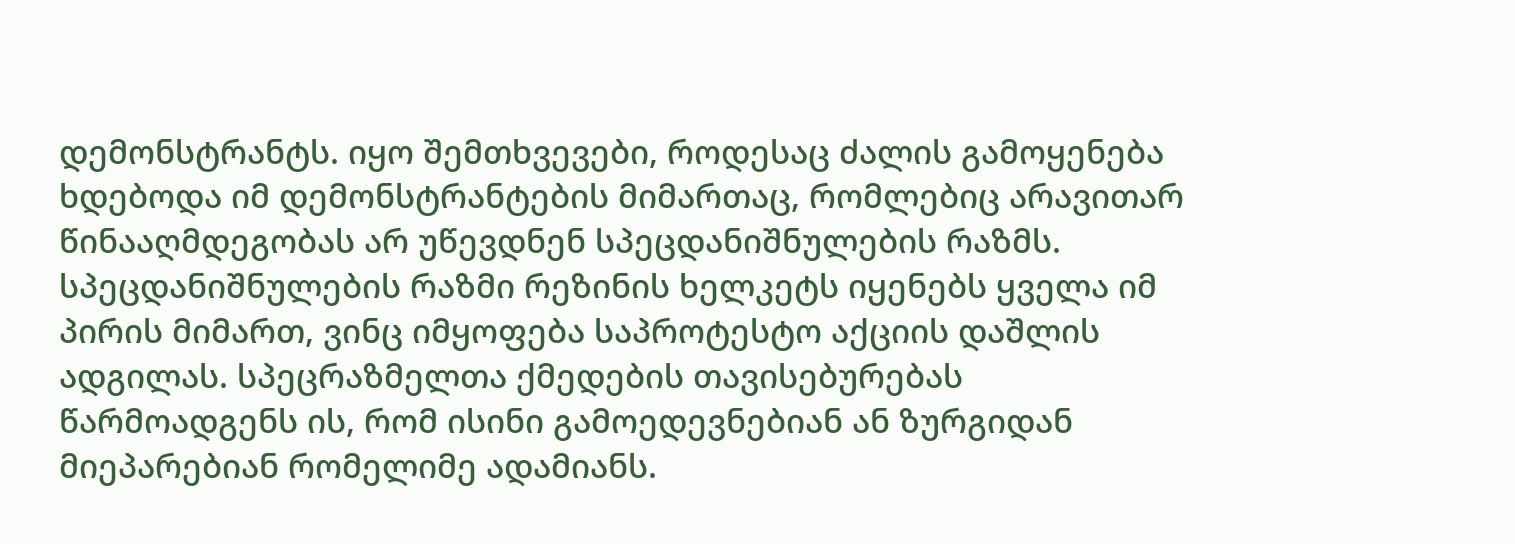დემონსტრანტს. იყო შემთხვევები, როდესაც ძალის გამოყენება ხდებოდა იმ დემონსტრანტების მიმართაც, რომლებიც არავითარ წინააღმდეგობას არ უწევდნენ სპეცდანიშნულების რაზმს. სპეცდანიშნულების რაზმი რეზინის ხელკეტს იყენებს ყველა იმ პირის მიმართ, ვინც იმყოფება საპროტესტო აქციის დაშლის ადგილას. სპეცრაზმელთა ქმედების თავისებურებას წარმოადგენს ის, რომ ისინი გამოედევნებიან ან ზურგიდან მიეპარებიან რომელიმე ადამიანს.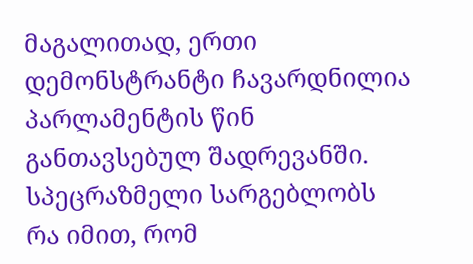მაგალითად, ერთი დემონსტრანტი ჩავარდნილია პარლამენტის წინ განთავსებულ შადრევანში. სპეცრაზმელი სარგებლობს რა იმით, რომ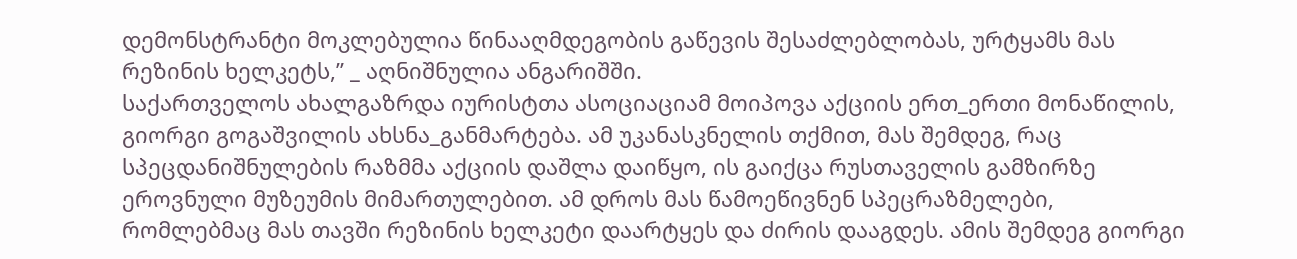დემონსტრანტი მოკლებულია წინააღმდეგობის გაწევის შესაძლებლობას, ურტყამს მას რეზინის ხელკეტს,” _ აღნიშნულია ანგარიშში.
საქართველოს ახალგაზრდა იურისტთა ასოციაციამ მოიპოვა აქციის ერთ_ერთი მონაწილის, გიორგი გოგაშვილის ახსნა_განმარტება. ამ უკანასკნელის თქმით, მას შემდეგ, რაც სპეცდანიშნულების რაზმმა აქციის დაშლა დაიწყო, ის გაიქცა რუსთაველის გამზირზე ეროვნული მუზეუმის მიმართულებით. ამ დროს მას წამოეწივნენ სპეცრაზმელები, რომლებმაც მას თავში რეზინის ხელკეტი დაარტყეს და ძირის დააგდეს. ამის შემდეგ გიორგი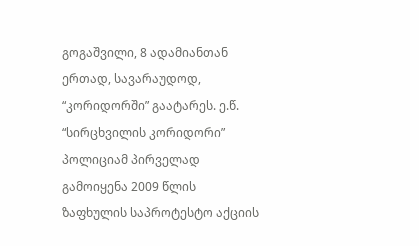გოგაშვილი, 8 ადამიანთან ერთად, სავარაუდოდ, “კორიდორში” გაატარეს. ე.წ. “სირცხვილის კორიდორი” პოლიციამ პირველად გამოიყენა 2009 წლის ზაფხულის საპროტესტო აქციის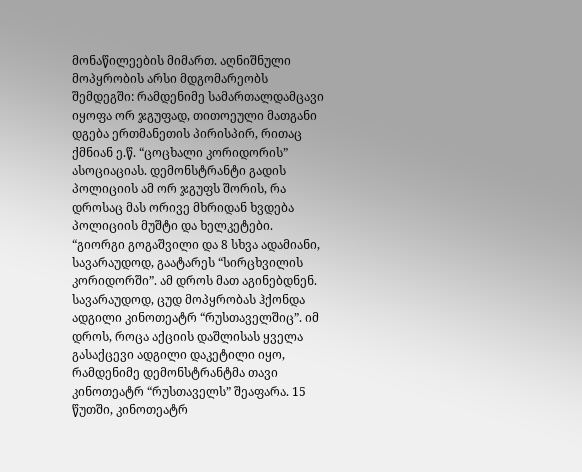მონაწილეების მიმართ. აღნიშნული მოპყრობის არსი მდგომარეობს შემდეგში: რამდენიმე სამართალდამცავი იყოფა ორ ჯგუფად, თითოეული მათგანი დგება ერთმანეთის პირისპირ, რითაც ქმნიან ე.წ. “ცოცხალი კორიდორის” ასოციაციას. დემონსტრანტი გადის პოლიციის ამ ორ ჯგუფს შორის, რა დროსაც მას ორივე მხრიდან ხვდება პოლიციის მუშტი და ხელკეტები.
“გიორგი გოგაშვილი და 8 სხვა ადამიანი, სავარაუდოდ, გაატარეს “სირცხვილის კორიდორში”. ამ დროს მათ აგინებდნენ. სავარაუდოდ, ცუდ მოპყრობას ჰქონდა ადგილი კინოთეატრ “რუსთაველშიც”. იმ დროს, როცა აქციის დაშლისას ყველა გასაქცევი ადგილი დაკეტილი იყო, რამდენიმე დემონსტრანტმა თავი კინოთეატრ “რუსთაველს” შეაფარა. 15 წუთში, კინოთეატრ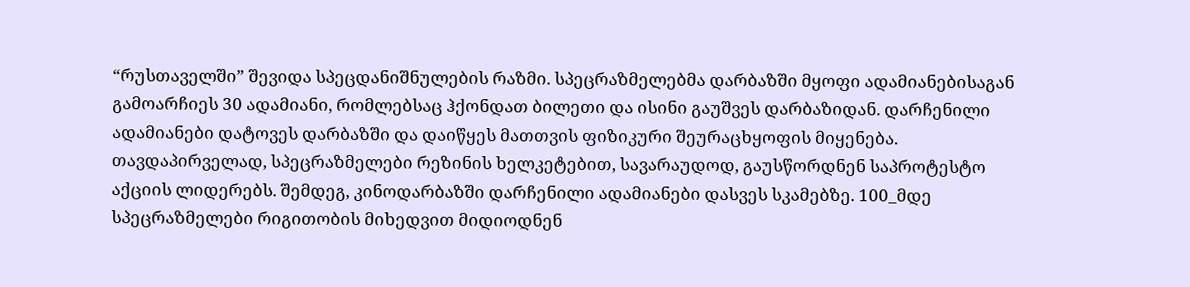“რუსთაველში” შევიდა სპეცდანიშნულების რაზმი. სპეცრაზმელებმა დარბაზში მყოფი ადამიანებისაგან გამოარჩიეს 30 ადამიანი, რომლებსაც ჰქონდათ ბილეთი და ისინი გაუშვეს დარბაზიდან. დარჩენილი ადამიანები დატოვეს დარბაზში და დაიწყეს მათთვის ფიზიკური შეურაცხყოფის მიყენება. თავდაპირველად, სპეცრაზმელები რეზინის ხელკეტებით, სავარაუდოდ, გაუსწორდნენ საპროტესტო აქციის ლიდერებს. შემდეგ, კინოდარბაზში დარჩენილი ადამიანები დასვეს სკამებზე. 100_მდე სპეცრაზმელები რიგითობის მიხედვით მიდიოდნენ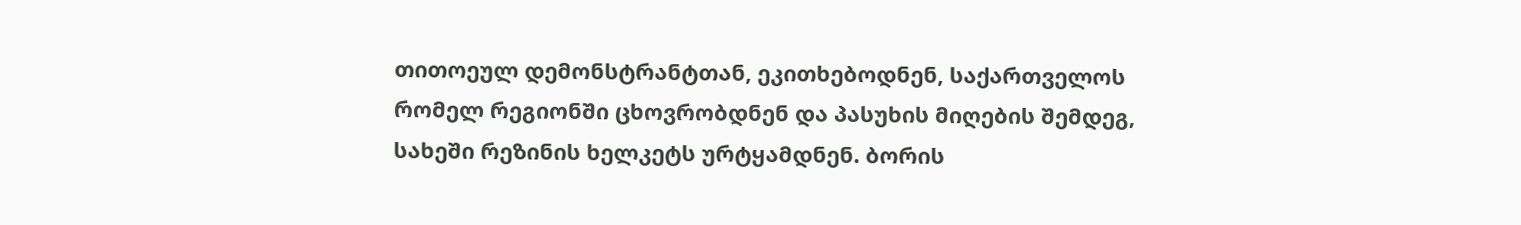თითოეულ დემონსტრანტთან, ეკითხებოდნენ, საქართველოს რომელ რეგიონში ცხოვრობდნენ და პასუხის მიღების შემდეგ, სახეში რეზინის ხელკეტს ურტყამდნენ. ბორის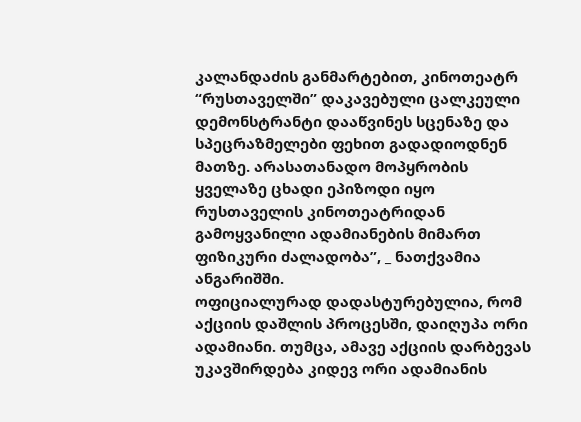კალანდაძის განმარტებით, კინოთეატრ “რუსთაველში” დაკავებული ცალკეული დემონსტრანტი დააწვინეს სცენაზე და სპეცრაზმელები ფეხით გადადიოდნენ მათზე. არასათანადო მოპყრობის ყველაზე ცხადი ეპიზოდი იყო რუსთაველის კინოთეატრიდან გამოყვანილი ადამიანების მიმართ ფიზიკური ძალადობა”, _ ნათქვამია ანგარიშში.
ოფიციალურად დადასტურებულია, რომ აქციის დაშლის პროცესში, დაიღუპა ორი ადამიანი. თუმცა, ამავე აქციის დარბევას უკავშირდება კიდევ ორი ადამიანის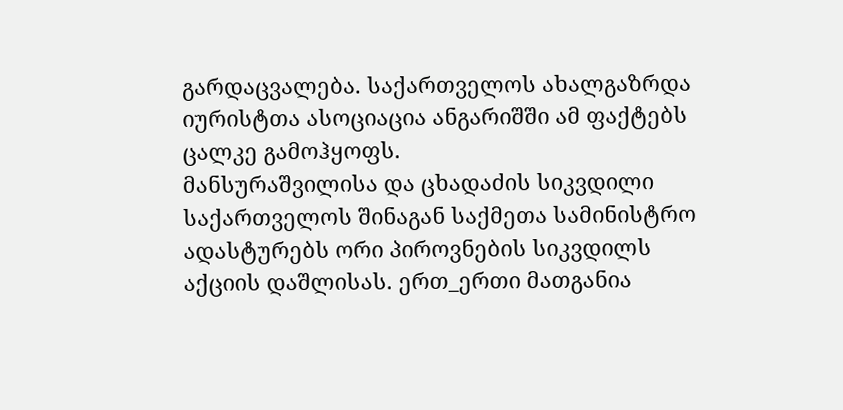გარდაცვალება. საქართველოს ახალგაზრდა იურისტთა ასოციაცია ანგარიშში ამ ფაქტებს ცალკე გამოჰყოფს.
მანსურაშვილისა და ცხადაძის სიკვდილი
საქართველოს შინაგან საქმეთა სამინისტრო ადასტურებს ორი პიროვნების სიკვდილს აქციის დაშლისას. ერთ_ერთი მათგანია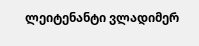ლეიტენანტი ვლადიმერ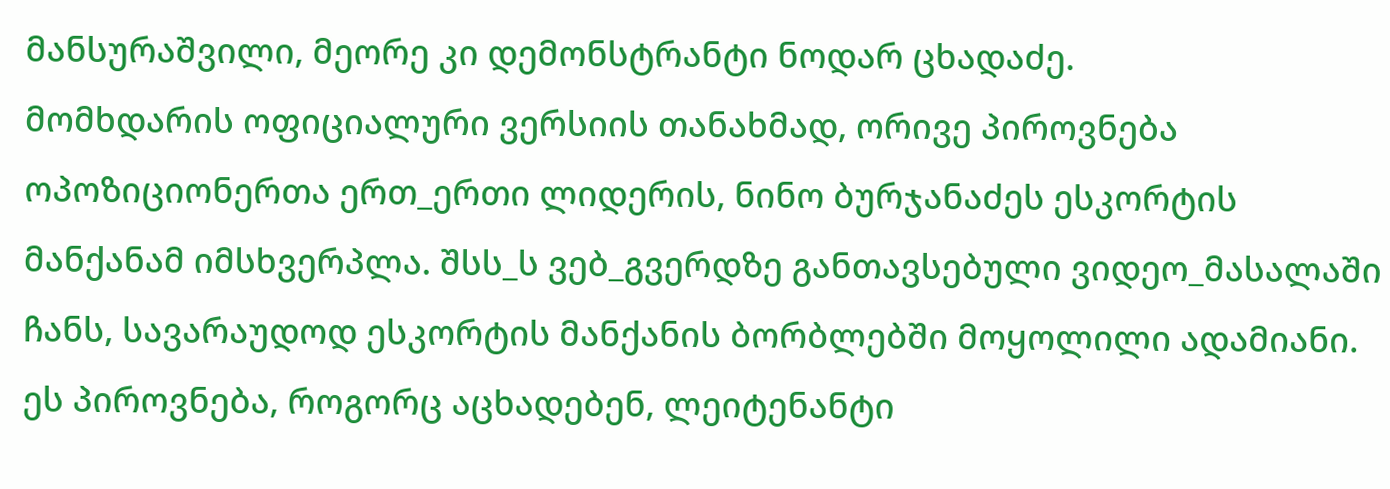მანსურაშვილი, მეორე კი დემონსტრანტი ნოდარ ცხადაძე.
მომხდარის ოფიციალური ვერსიის თანახმად, ორივე პიროვნება ოპოზიციონერთა ერთ_ერთი ლიდერის, ნინო ბურჯანაძეს ესკორტის მანქანამ იმსხვერპლა. შსს_ს ვებ_გვერდზე განთავსებული ვიდეო_მასალაში ჩანს, სავარაუდოდ ესკორტის მანქანის ბორბლებში მოყოლილი ადამიანი. ეს პიროვნება, როგორც აცხადებენ, ლეიტენანტი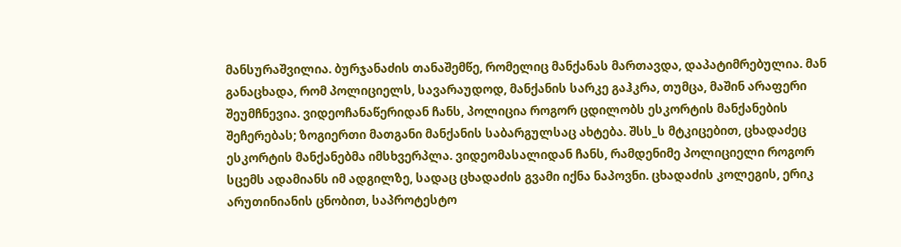მანსურაშვილია. ბურჯანაძის თანაშემწე, რომელიც მანქანას მართავდა, დაპატიმრებულია. მან განაცხადა, რომ პოლიციელს, სავარაუდოდ, მანქანის სარკე გაჰკრა, თუმცა, მაშინ არაფერი შეუმჩნევია. ვიდეოჩანაწერიდან ჩანს, პოლიცია როგორ ცდილობს ესკორტის მანქანების შეჩერებას; ზოგიერთი მათგანი მანქანის საბარგულსაც ახტება. შსს_ს მტკიცებით, ცხადაძეც ესკორტის მანქანებმა იმსხვერპლა. ვიდეომასალიდან ჩანს, რამდენიმე პოლიციელი როგორ სცემს ადამიანს იმ ადგილზე, სადაც ცხადაძის გვამი იქნა ნაპოვნი. ცხადაძის კოლეგის, ერიკ არუთინიანის ცნობით, საპროტესტო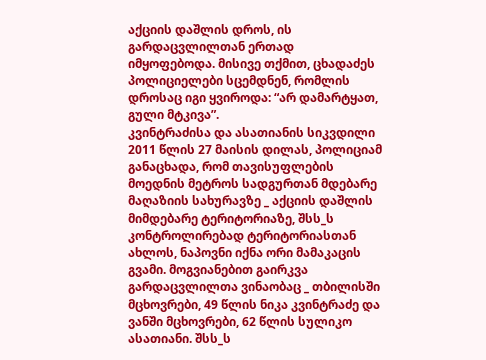აქციის დაშლის დროს, ის გარდაცვლილთან ერთად იმყოფებოდა. მისივე თქმით, ცხადაძეს პოლიციელები სცემდნენ, რომლის დროსაც იგი ყვიროდა: “არ დამარტყათ, გული მტკივა”.
კვინტრაძისა და ასათიანის სიკვდილი
2011 წლის 27 მაისის დილას, პოლიციამ განაცხადა, რომ თავისუფლების მოედნის მეტროს სადგურთან მდებარე მაღაზიის სახურავზე _ აქციის დაშლის მიმდებარე ტერიტორიაზე, შსს_ს კონტროლირებად ტერიტორიასთან ახლოს, ნაპოვნი იქნა ორი მამაკაცის გვამი. მოგვიანებით გაირკვა გარდაცვლილთა ვინაობაც _ თბილისში მცხოვრები, 49 წლის ნიკა კვინტრაძე და ვანში მცხოვრები, 62 წლის სულიკო ასათიანი. შსს_ს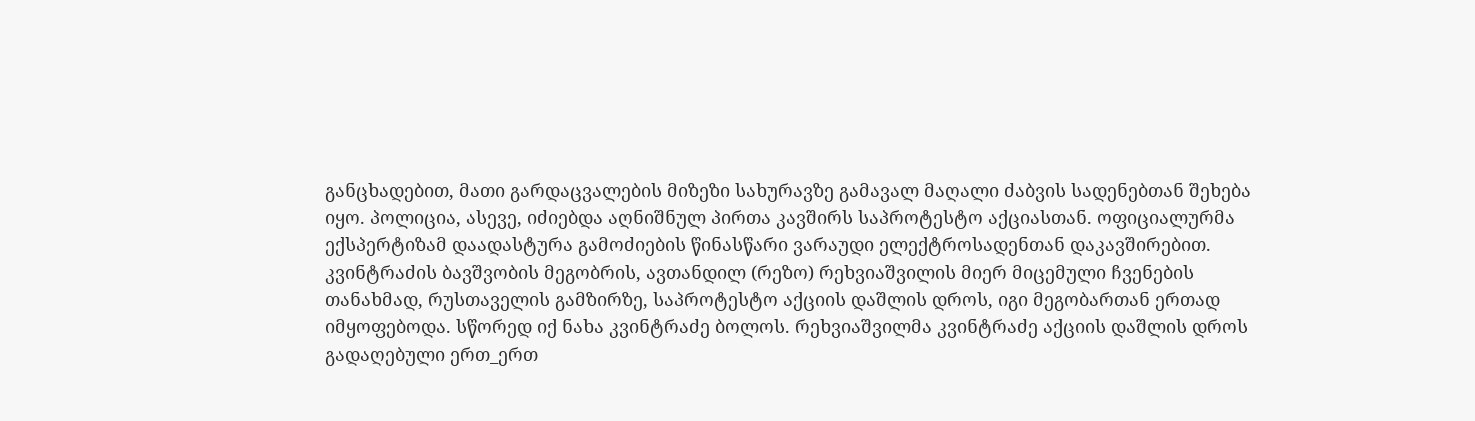განცხადებით, მათი გარდაცვალების მიზეზი სახურავზე გამავალ მაღალი ძაბვის სადენებთან შეხება იყო. პოლიცია, ასევე, იძიებდა აღნიშნულ პირთა კავშირს საპროტესტო აქციასთან. ოფიციალურმა ექსპერტიზამ დაადასტურა გამოძიების წინასწარი ვარაუდი ელექტროსადენთან დაკავშირებით.
კვინტრაძის ბავშვობის მეგობრის, ავთანდილ (რეზო) რეხვიაშვილის მიერ მიცემული ჩვენების თანახმად, რუსთაველის გამზირზე, საპროტესტო აქციის დაშლის დროს, იგი მეგობართან ერთად იმყოფებოდა. სწორედ იქ ნახა კვინტრაძე ბოლოს. რეხვიაშვილმა კვინტრაძე აქციის დაშლის დროს გადაღებული ერთ_ერთ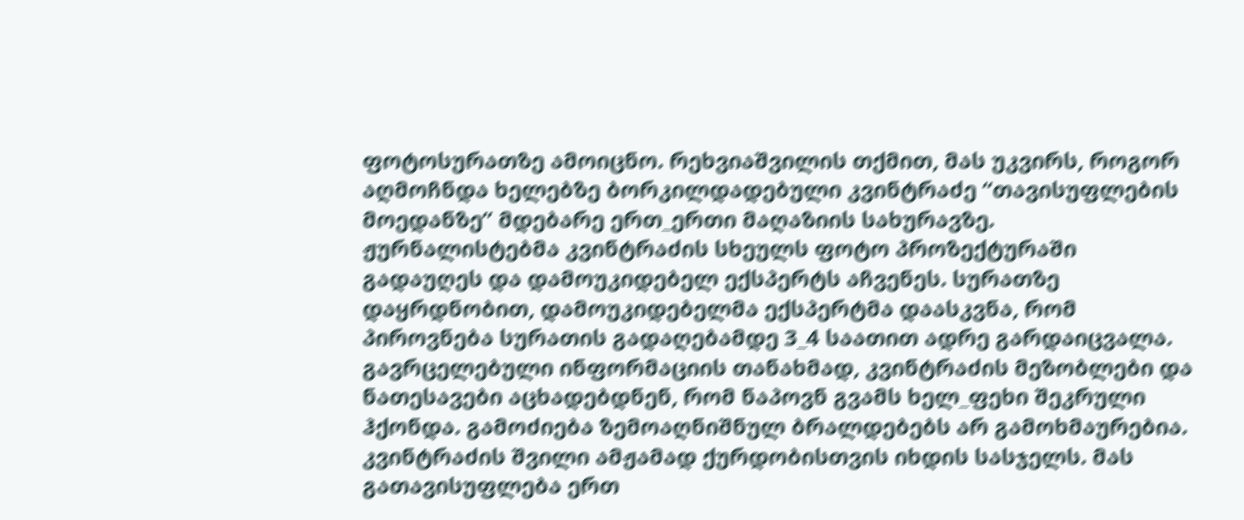ფოტოსურათზე ამოიცნო. რეხვიაშვილის თქმით, მას უკვირს, როგორ აღმოჩნდა ხელებზე ბორკილდადებული კვინტრაძე “თავისუფლების მოედანზე” მდებარე ერთ_ერთი მაღაზიის სახურავზე.
ჟურნალისტებმა კვინტრაძის სხეულს ფოტო პროზექტურაში გადაუღეს და დამოუკიდებელ ექსპერტს აჩვენეს. სურათზე დაყრდნობით, დამოუკიდებელმა ექსპერტმა დაასკვნა, რომ პიროვნება სურათის გადაღებამდე 3_4 საათით ადრე გარდაიცვალა. გავრცელებული ინფორმაციის თანახმად, კვინტრაძის მეზობლები და ნათესავები აცხადებდნენ, რომ ნაპოვნ გვამს ხელ_ფეხი შეკრული ჰქონდა. გამოძიება ზემოაღნიშნულ ბრალდებებს არ გამოხმაურებია. კვინტრაძის შვილი ამჟამად ქურდობისთვის იხდის სასჯელს. მას გათავისუფლება ერთ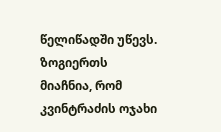წელიწადში უწევს. ზოგიერთს მიაჩნია, რომ კვინტრაძის ოჯახი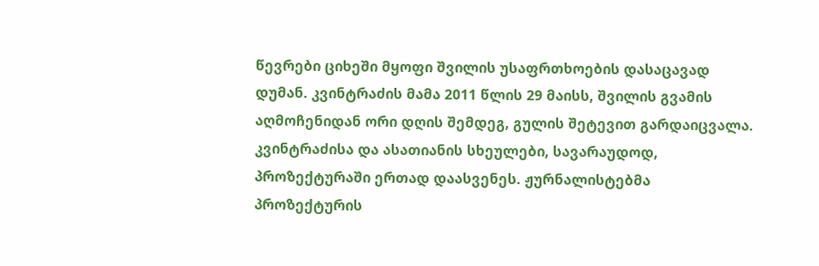წევრები ციხეში მყოფი შვილის უსაფრთხოების დასაცავად დუმან. კვინტრაძის მამა 2011 წლის 29 მაისს, შვილის გვამის აღმოჩენიდან ორი დღის შემდეგ, გულის შეტევით გარდაიცვალა.
კვინტრაძისა და ასათიანის სხეულები, სავარაუდოდ, პროზექტურაში ერთად დაასვენეს. ჟურნალისტებმა პროზექტურის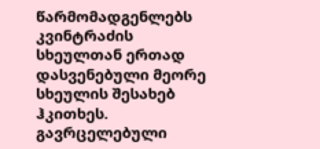წარმომადგენლებს კვინტრაძის სხეულთან ერთად დასვენებული მეორე სხეულის შესახებ ჰკითხეს. გავრცელებული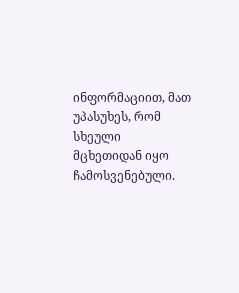ინფორმაციით, მათ უპასუხეს, რომ სხეული მცხეთიდან იყო ჩამოსვენებული.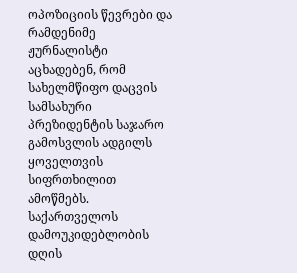ოპოზიციის წევრები და რამდენიმე ჟურნალისტი აცხადებენ, რომ სახელმწიფო დაცვის სამსახური პრეზიდენტის საჯარო გამოსვლის ადგილს ყოველთვის სიფრთხილით ამოწმებს. საქართველოს დამოუკიდებლობის დღის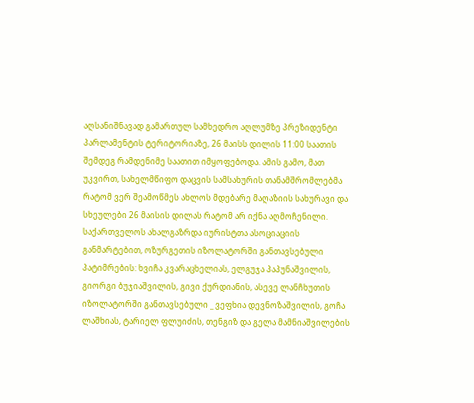აღსანიშნავად გამართულ სამხედრო აღლუმზე პრეზიდენტი პარლამენტის ტერიტორიაზე, 26 მაისს დილის 11:00 საათის შემდეგ რამდენიმე საათით იმყოფებოდა. ამის გამო, მათ უკვირთ, სახელმწიფო დაცვის სამსახურის თანამშრომლებმა რატომ ვერ შეამოწმეს ახლოს მდებარე მაღაზიის სახურავი და სხეულები 26 მაისის დილას რატომ არ იქნა აღმოჩენილი.
საქართველოს ახალგაზრდა იურისტთა ასოციაციის განმარტებით, ოზურგეთის იზოლატორში განთავსებული პატიმრების: ხვიჩა კვარაცხელიას, ელგუჯა პაპუნაშვილის, გიორგი ბუჯიაშვილის, გივი ქურდიანის, ასევე ლანჩხუთის იზოლატორში განთავსებული _ ვეფხია დევნოზაშვილის, გოჩა ლაშხიას, ტარიელ ფლუიძის, თენგიზ და გელა მამნიაშვილების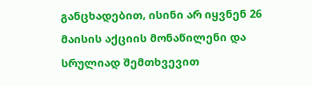განცხადებით, ისინი არ იყვნენ 26 მაისის აქციის მონაწილენი და სრულიად შემთხვევით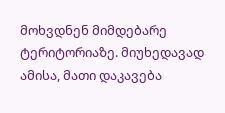მოხვდნენ მიმდებარე ტერიტორიაზე. მიუხედავად ამისა, მათი დაკავება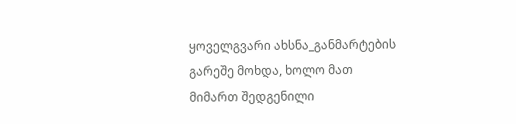ყოველგვარი ახსნა_განმარტების გარეშე მოხდა, ხოლო მათ მიმართ შედგენილი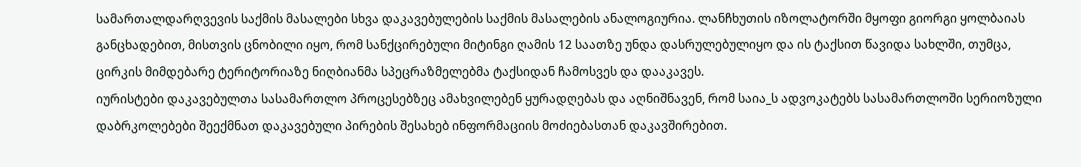სამართალდარღვევის საქმის მასალები სხვა დაკავებულების საქმის მასალების ანალოგიურია. ლანჩხუთის იზოლატორში მყოფი გიორგი ყოლბაიას განცხადებით, მისთვის ცნობილი იყო, რომ სანქცირებული მიტინგი ღამის 12 საათზე უნდა დასრულებულიყო და ის ტაქსით წავიდა სახლში, თუმცა, ცირკის მიმდებარე ტერიტორიაზე ნიღბიანმა სპეცრაზმელებმა ტაქსიდან ჩამოსვეს და დააკავეს.
იურისტები დაკავებულთა სასამართლო პროცესებზეც ამახვილებენ ყურადღებას და აღნიშნავენ, რომ საია_ს ადვოკატებს სასამართლოში სერიოზული დაბრკოლებები შეექმნათ დაკავებული პირების შესახებ ინფორმაციის მოძიებასთან დაკავშირებით.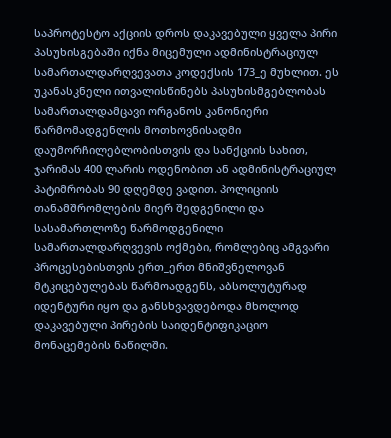საპროტესტო აქციის დროს დაკავებული ყველა პირი პასუხისგებაში იქნა მიცემული ადმინისტრაციულ სამართალდარღვევათა კოდექსის 173_ე მუხლით. ეს უკანასკნელი ითვალისწინებს პასუხისმგებლობას სამართალდამცავი ორგანოს კანონიერი წარმომადგენლის მოთხოვნისადმი დაუმორჩილებლობისთვის და სანქციის სახით, ჯარიმას 400 ლარის ოდენობით ან ადმინისტრაციულ პატიმრობას 90 დღემდე ვადით. პოლიციის თანამშრომლების მიერ შედგენილი და სასამართლოზე წარმოდგენილი სამართალდარღვევის ოქმები, რომლებიც ამგვარი პროცესებისთვის ერთ_ერთ მნიშვნელოვან მტკიცებულებას წარმოადგენს, აბსოლუტურად იდენტური იყო და განსხვავდებოდა მხოლოდ დაკავებული პირების საიდენტიფიკაციო მონაცემების ნაწილში.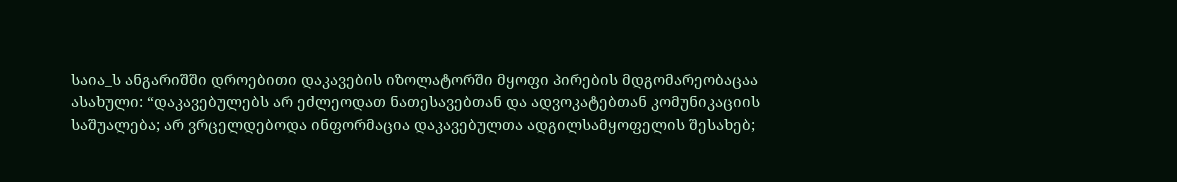საია_ს ანგარიშში დროებითი დაკავების იზოლატორში მყოფი პირების მდგომარეობაცაა ასახული: “დაკავებულებს არ ეძლეოდათ ნათესავებთან და ადვოკატებთან კომუნიკაციის საშუალება; არ ვრცელდებოდა ინფორმაცია დაკავებულთა ადგილსამყოფელის შესახებ;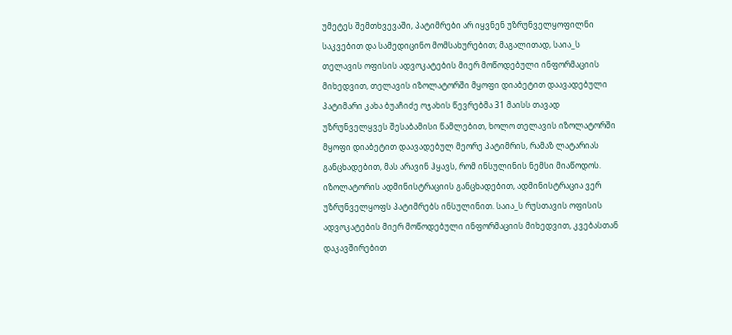უმეტეს შემთხვევაში, პატიმრები არ იყვნენ უზრუნველყოფილნი საკვებით და სამედიცინო მომსახურებით; მაგალითად, საია_ს თელავის ოფისის ადვოკატების მიერ მოწოდებული ინფორმაციის მიხედვით, თელავის იზოლატორში მყოფი დიაბეტით დაავადებული პატიმარი კახა ბუაჩიძე ოჯახის წევრებმა 31 მაისს თავად უზრუნველყვეს შესაბამისი წამლებით, ხოლო თელავის იზოლატორში მყოფი დიაბეტით დაავადებულ მეორე პატიმრის, რამაზ ლატარიას განცხადებით, მას არავინ ჰყავს, რომ ინსულინის ნემსი მიაწოდოს. იზოლატორის ადმინისტრაციის განცხადებით, ადმინისტრაცია ვერ უზრუნველყოფს პატიმრებს ინსულინით. საია_ს რუსთავის ოფისის ადვოკატების მიერ მოწოდებული ინფორმაციის მიხედვით, კვებასთან დაკავშირებით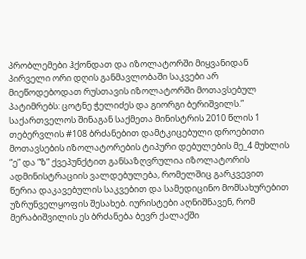პრობლემები ჰქონდათ და იზოლატორში მიყვანიდან პირველი ორი დღის განმავლობაში საკვები არ მიეწოდებოდათ რუსთავის იზოლატორში მოთავსებულ პატიმრებს: ცოტნე ჭელიძეს და გიორგი ბერიშვილს.”
საქართველოს შინაგან საქმეთა მინისტრის 2010 წლის 1 თებერვლის #108 ბრძანებით დამტკიცებული დროებითი მოთავსების იზოლატორების ტიპური დებულების მე_4 მუხლის “ე” და “ზ” ქვეპუნქტით განსაზღვრულია იზოლატორის ადმინისტრაციის ვალდებულება, რომელშიც გარკვევით წერია დაკავებულის საკვებით და სამედიცინო მომსახურებით უზრუნველყოფის შესახებ. იურისტები აღნიშნავენ, რომ მერაბიშვილის ეს ბრძანება ბევრ ქალაქში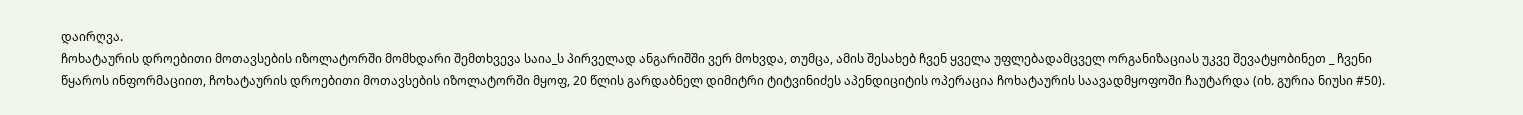დაირღვა.
ჩოხატაურის დროებითი მოთავსების იზოლატორში მომხდარი შემთხვევა საია_ს პირველად ანგარიშში ვერ მოხვდა, თუმცა, ამის შესახებ ჩვენ ყველა უფლებადამცველ ორგანიზაციას უკვე შევატყობინეთ _ ჩვენი წყაროს ინფორმაციით, ჩოხატაურის დროებითი მოთავსების იზოლატორში მყოფ, 20 წლის გარდაბნელ დიმიტრი ტიტვინიძეს აპენდიციტის ოპერაცია ჩოხატაურის საავადმყოფოში ჩაუტარდა (იხ. გურია ნიუსი #50).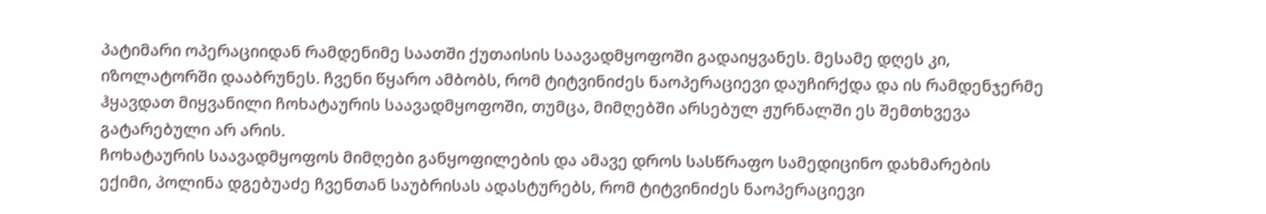პატიმარი ოპერაციიდან რამდენიმე საათში ქუთაისის საავადმყოფოში გადაიყვანეს. მესამე დღეს კი, იზოლატორში დააბრუნეს. ჩვენი წყარო ამბობს, რომ ტიტვინიძეს ნაოპერაციევი დაუჩირქდა და ის რამდენჯერმე ჰყავდათ მიყვანილი ჩოხატაურის საავადმყოფოში, თუმცა, მიმღებში არსებულ ჟურნალში ეს შემთხვევა გატარებული არ არის.
ჩოხატაურის საავადმყოფოს მიმღები განყოფილების და ამავე დროს სასწრაფო სამედიცინო დახმარების ექიმი, პოლინა დგებუაძე ჩვენთან საუბრისას ადასტურებს, რომ ტიტვინიძეს ნაოპერაციევი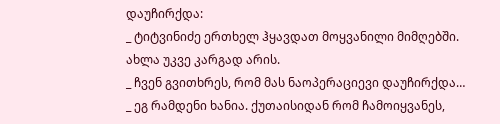დაუჩირქდა:
_ ტიტვინიძე ერთხელ ჰყავდათ მოყვანილი მიმღებში. ახლა უკვე კარგად არის.
_ ჩვენ გვითხრეს, რომ მას ნაოპერაციევი დაუჩირქდა…
_ ეგ რამდენი ხანია. ქუთაისიდან რომ ჩამოიყვანეს,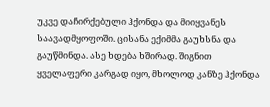უკვე დაჩირქებული ჰქონდა და მიიყვანეს საავადმყოფოში. ცისანა ექიმმა გაუხსნა და გაუწმინდა. ასე ხდება ხშირად. შიგნით ყველაფერი კარგად იყო, მხოლოდ კანზე ჰქონდა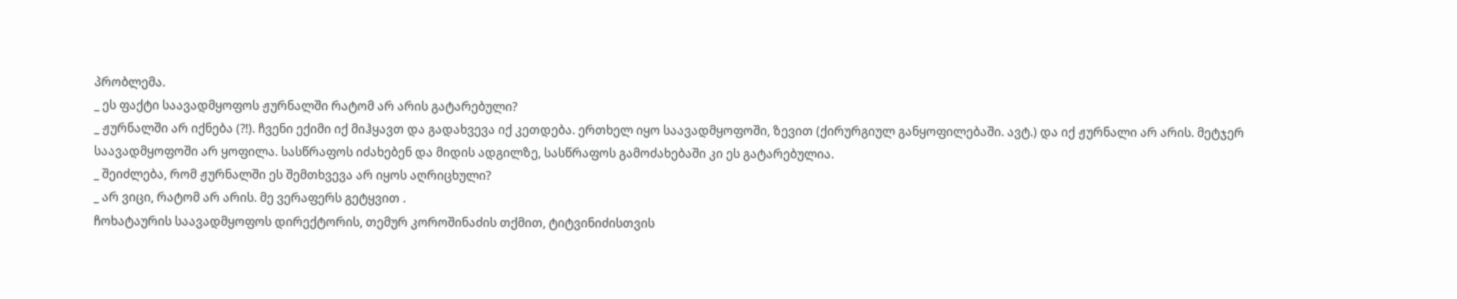პრობლემა.
_ ეს ფაქტი საავადმყოფოს ჟურნალში რატომ არ არის გატარებული?
_ ჟურნალში არ იქნება (?!). ჩვენი ექიმი იქ მიჰყავთ და გადახვევა იქ კეთდება. ერთხელ იყო საავადმყოფოში, ზევით (ქირურგიულ განყოფილებაში. ავტ.) და იქ ჟურნალი არ არის. მეტჯერ საავადმყოფოში არ ყოფილა. სასწრაფოს იძახებენ და მიდის ადგილზე, სასწრაფოს გამოძახებაში კი ეს გატარებულია.
_ შეიძლება, რომ ჟურნალში ეს შემთხვევა არ იყოს აღრიცხული?
_ არ ვიცი, რატომ არ არის. მე ვერაფერს გეტყვით .
ჩოხატაურის საავადმყოფოს დირექტორის, თემურ კოროშინაძის თქმით, ტიტვინიძისთვის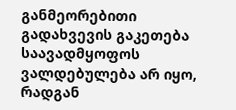განმეორებითი გადახვევის გაკეთება საავადმყოფოს ვალდებულება არ იყო, რადგან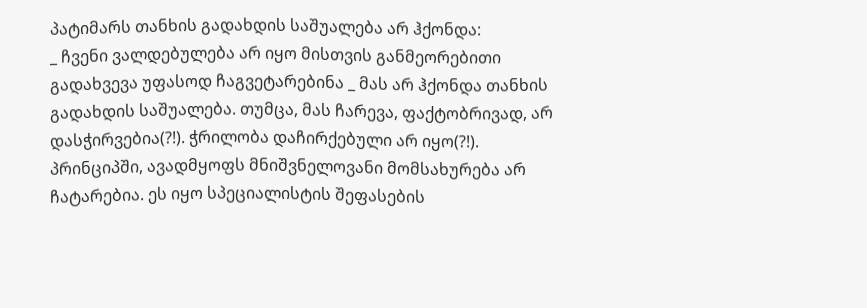პატიმარს თანხის გადახდის საშუალება არ ჰქონდა:
_ ჩვენი ვალდებულება არ იყო მისთვის განმეორებითი გადახვევა უფასოდ ჩაგვეტარებინა _ მას არ ჰქონდა თანხის გადახდის საშუალება. თუმცა, მას ჩარევა, ფაქტობრივად, არ დასჭირვებია(?!). ჭრილობა დაჩირქებული არ იყო(?!). პრინციპში, ავადმყოფს მნიშვნელოვანი მომსახურება არ ჩატარებია. ეს იყო სპეციალისტის შეფასების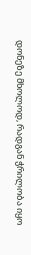დონეზე მხოლოდ, რადგან ჭრილობა იყო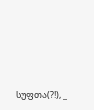სუფთა(?!), _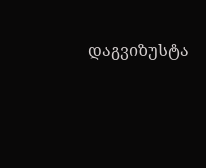დაგვიზუსტა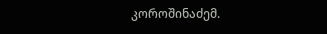კოროშინაძემ.